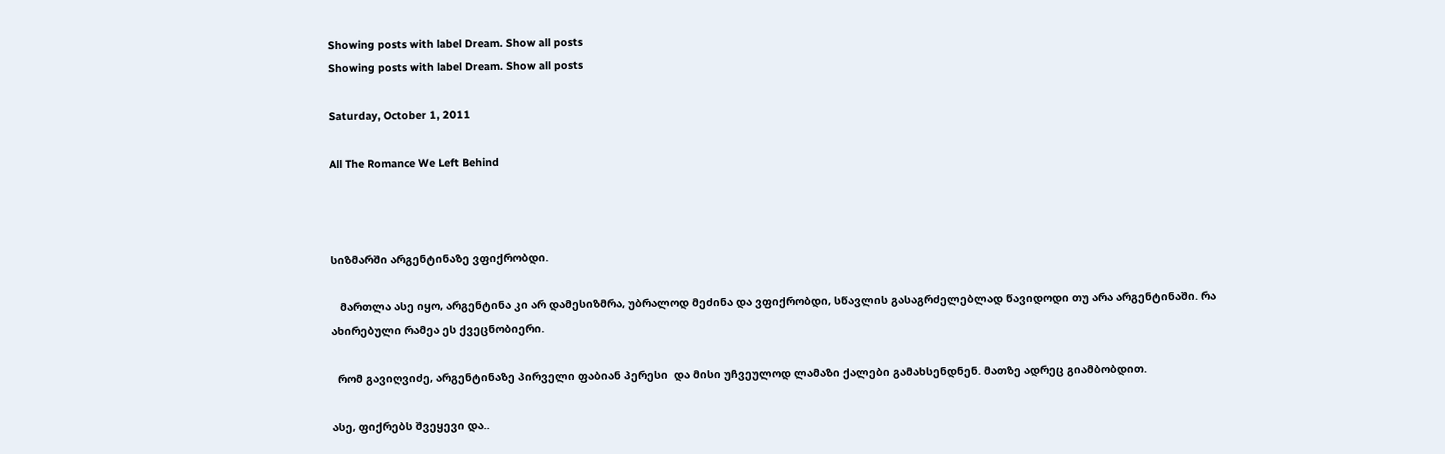Showing posts with label Dream. Show all posts
Showing posts with label Dream. Show all posts

Saturday, October 1, 2011

All The Romance We Left Behind



სიზმარში არგენტინაზე ვფიქრობდი.

   მართლა ასე იყო, არგენტინა კი არ დამესიზმრა, უბრალოდ მეძინა და ვფიქრობდი, სწავლის გასაგრძელებლად წავიდოდი თუ არა არგენტინაში. რა ახირებული რამეა ეს ქვეცნობიერი.

  რომ გავიღვიძე, არგენტინაზე პირველი ფაბიან პერესი  და მისი უჩვეულოდ ლამაზი ქალები გამახსენდნენ. მათზე ადრეც გიამბობდით.

ასე, ფიქრებს შვეყევი და..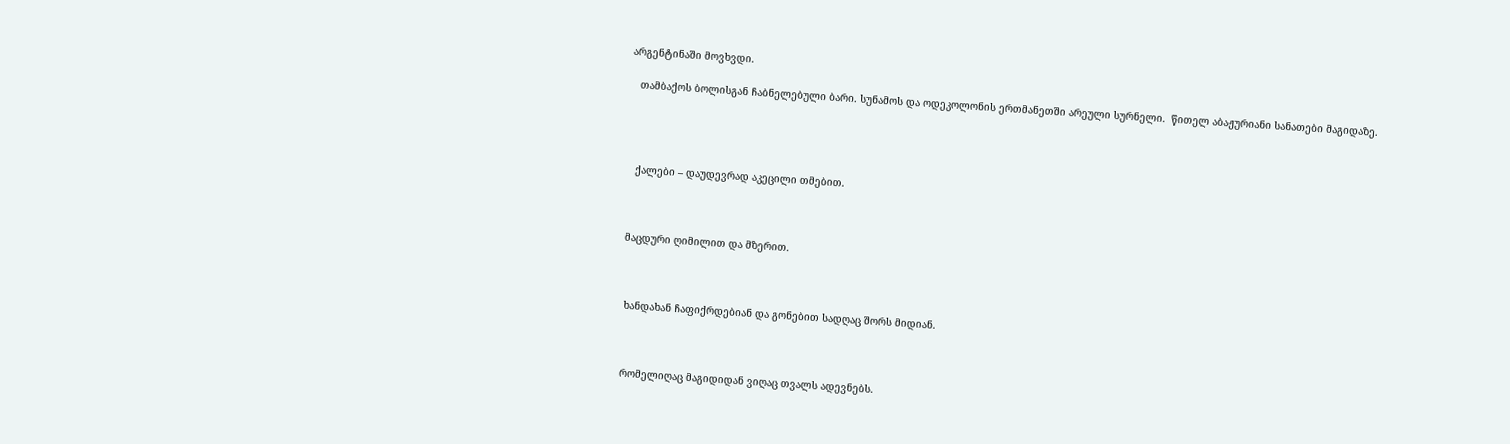არგენტინაში მოვხვდი.

   თამბაქოს ბოლისგან ჩაბნელებული ბარი. სუნამოს და ოდეკოლონის ერთმანეთში არეული სურნელი.  წითელ აბაჟურიანი სანათები მაგიდაზე.




   ქალები – დაუდევრად აკეცილი თმებით.



 მაცდური ღიმილით და მზერით.



  ხანდახან ჩაფიქრდებიან და გონებით სადღაც შორს მიდიან.



  რომელიღაც მაგიდიდან ვიღაც თვალს ადევნებს.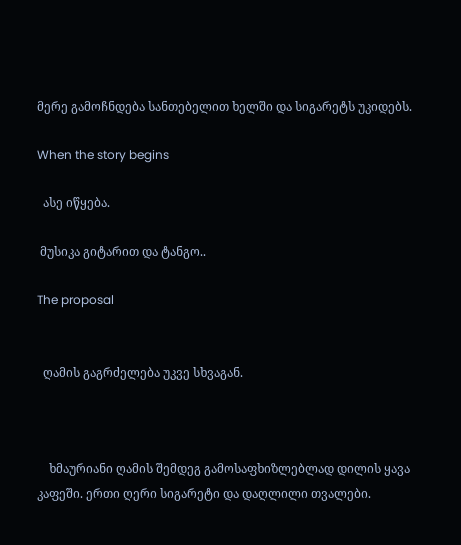მერე გამოჩნდება სანთებელით ხელში და სიგარეტს უკიდებს.

When the story begins

  ასე იწყება.

 მუსიკა გიტარით და ტანგო..

The proposal


  ღამის გაგრძელება უკვე სხვაგან.



    ხმაურიანი ღამის შემდეგ გამოსაფხიზლებლად დილის ყავა კაფეში. ერთი ღერი სიგარეტი და დაღლილი თვალები.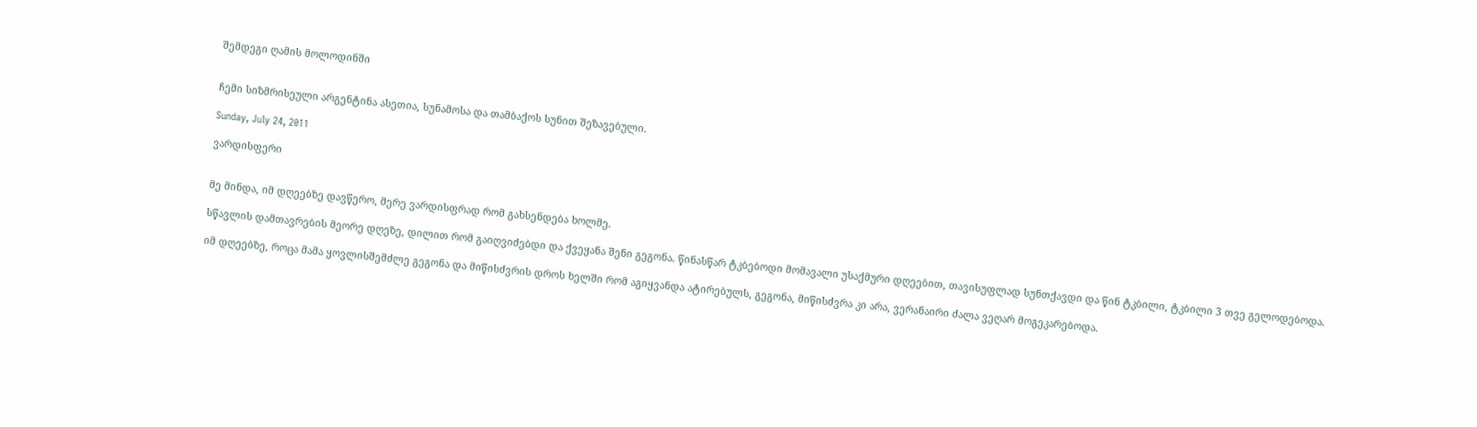შემდეგი ღამის მოლოდინში


ჩემი სიზმრისეული არგენტინა ასეთია, სუნამოსა და თამბაქოს სუნით შეზავებული.

Sunday, July 24, 2011

ვარდისფერი


მე მინდა, იმ დღეებზე დავწერო, მერე ვარდისფრად რომ გახსენდება ხოლმე.

სწავლის დამთავრების მეორე დღეზე, დილით რომ გაიღვიძებდი და ქვეყანა შენი გეგონა. წინასწარ ტკბებოდი მომავალი უსაქმური დღეებით, თავისუფლად სუნთქავდი და წინ ტკბილი, ტკბილი 3 თვე გელოდებოდა.

იმ დღეებზე, როცა მამა ყოვლისშემძლე გეგონა და მიწისძვრის დროს ხელში რომ აგიყვანდა ატირებულს, გეგონა, მიწისძვრა კი არა, ვერანაირი ძალა ვეღარ მოგეკარებოდა.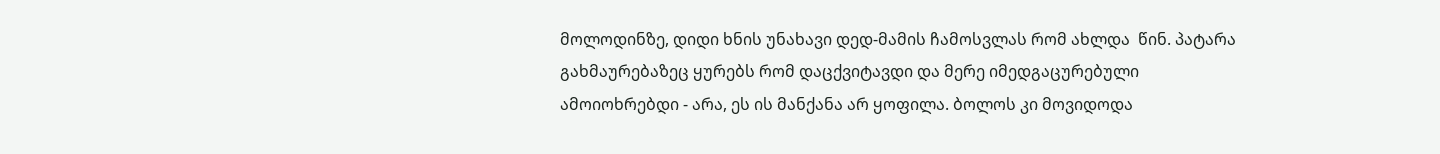მოლოდინზე, დიდი ხნის უნახავი დედ-მამის ჩამოსვლას რომ ახლდა  წინ. პატარა გახმაურებაზეც ყურებს რომ დაცქვიტავდი და მერე იმედგაცურებული ამოიოხრებდი - არა, ეს ის მანქანა არ ყოფილა. ბოლოს კი მოვიდოდა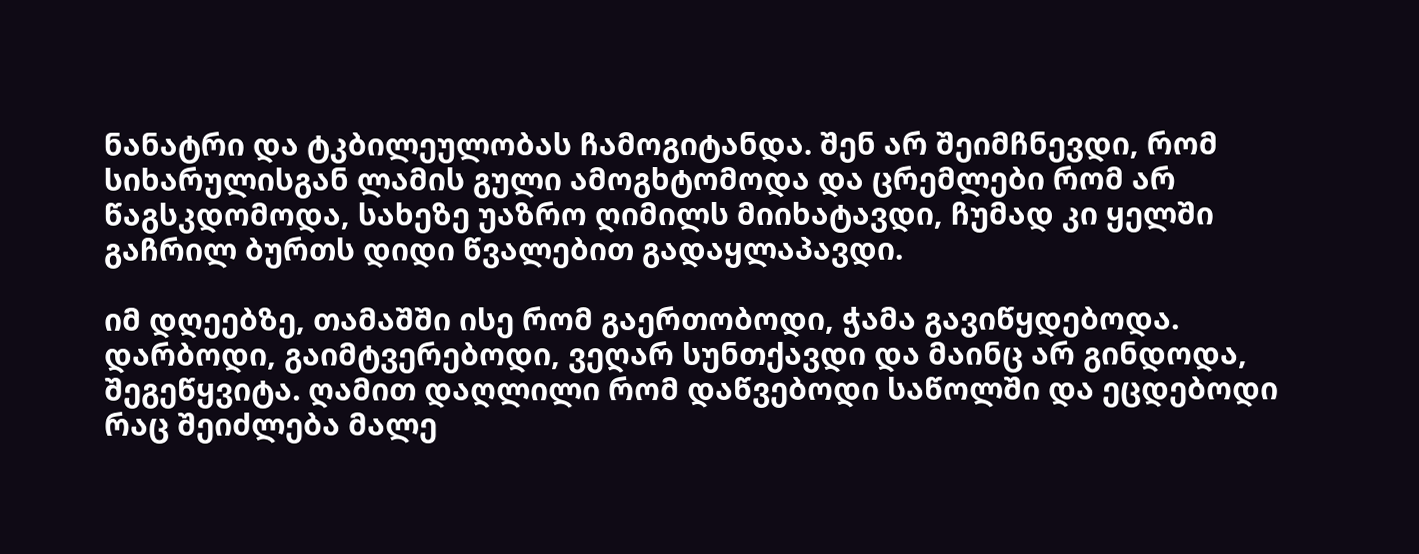ნანატრი და ტკბილეულობას ჩამოგიტანდა. შენ არ შეიმჩნევდი, რომ სიხარულისგან ლამის გული ამოგხტომოდა და ცრემლები რომ არ წაგსკდომოდა, სახეზე უაზრო ღიმილს მიიხატავდი, ჩუმად კი ყელში გაჩრილ ბურთს დიდი წვალებით გადაყლაპავდი.

იმ დღეებზე, თამაშში ისე რომ გაერთობოდი, ჭამა გავიწყდებოდა. დარბოდი, გაიმტვერებოდი, ვეღარ სუნთქავდი და მაინც არ გინდოდა, შეგეწყვიტა. ღამით დაღლილი რომ დაწვებოდი საწოლში და ეცდებოდი რაც შეიძლება მალე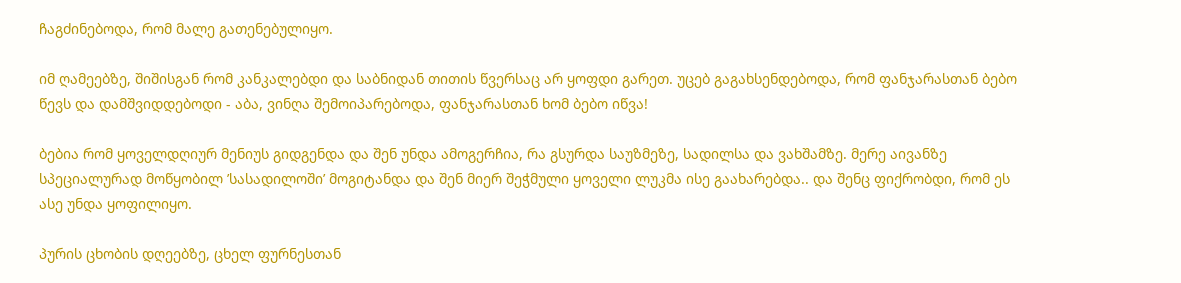ჩაგძინებოდა, რომ მალე გათენებულიყო.

იმ ღამეებზე, შიშისგან რომ კანკალებდი და საბნიდან თითის წვერსაც არ ყოფდი გარეთ. უცებ გაგახსენდებოდა, რომ ფანჯარასთან ბებო წევს და დამშვიდდებოდი - აბა, ვინღა შემოიპარებოდა, ფანჯარასთან ხომ ბებო იწვა!

ბებია რომ ყოველდღიურ მენიუს გიდგენდა და შენ უნდა ამოგერჩია, რა გსურდა საუზმეზე, სადილსა და ვახშამზე. მერე აივანზე სპეციალურად მოწყობილ ’სასადილოში’ მოგიტანდა და შენ მიერ შეჭმული ყოველი ლუკმა ისე გაახარებდა.. და შენც ფიქრობდი, რომ ეს ასე უნდა ყოფილიყო.

პურის ცხობის დღეებზე, ცხელ ფურნესთან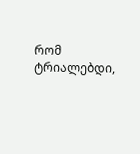რომ ტრიალებდი,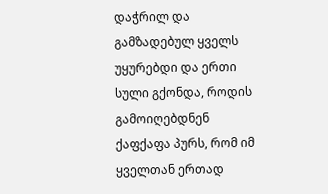დაჭრილ და გამზადებულ ყველს უყურებდი და ერთი სული გქონდა, როდის გამოიღებდნენ ქაფქაფა პურს, რომ იმ ყველთან ერთად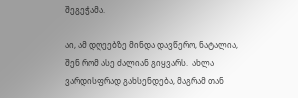შეგეჭამა.

აი, ამ დღეებზე მინდა დავწერო, ნატალია, შენ რომ ასე ძალიან გიყვარს.  ახლა ვარდისფრად გახსენდება, მაგრამ თან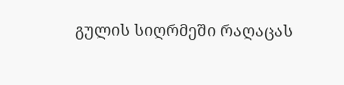გულის სიღრმეში რაღაცას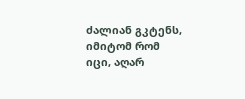ძალიან გკტენს, იმიტომ რომ იცი, აღარ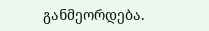განმეორდება.